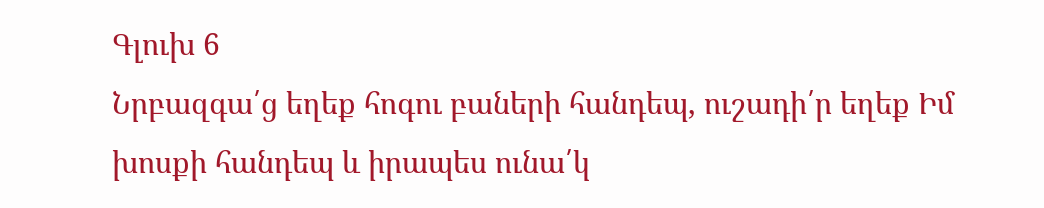Գլուխ 6
Նրբազգա՛ց եղեք հոգու բաների հանդեպ, ուշադի՛ր եղեք Իմ խոսքի հանդեպ և իրապես ունա՛կ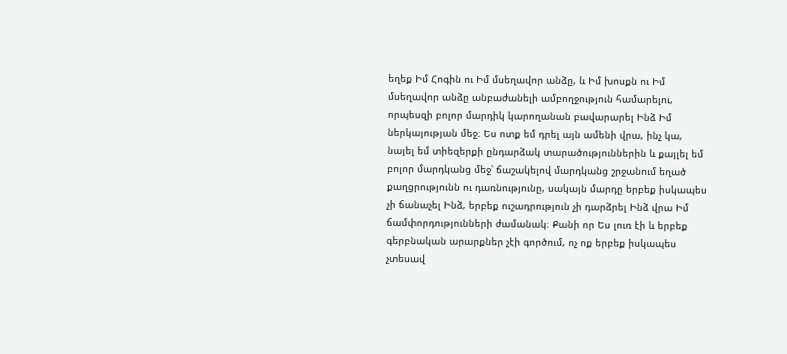եղեք Իմ Հոգին ու Իմ մսեղավոր անձը, և Իմ խոսքն ու Իմ մսեղավոր անձը անբաժանելի ամբողջություն համարելու, որպեսզի բոլոր մարդիկ կարողանան բավարարել Ինձ Իմ ներկայության մեջ։ Ես ոտք եմ դրել այն ամենի վրա, ինչ կա, նայել եմ տիեզերքի ընդարձակ տարածություններին և քայլել եմ բոլոր մարդկանց մեջ՝ ճաշակելով մարդկանց շրջանում եղած քաղցրությունն ու դառնությունը, սակայն մարդը երբեք իսկապես չի ճանաչել Ինձ, երբեք ուշադրություն չի դարձրել Ինձ վրա Իմ ճամփորդությունների ժամանակ։ Քանի որ Ես լուռ էի և երբեք գերբնական արարքներ չէի գործում, ոչ ոք երբեք իսկապես չտեսավ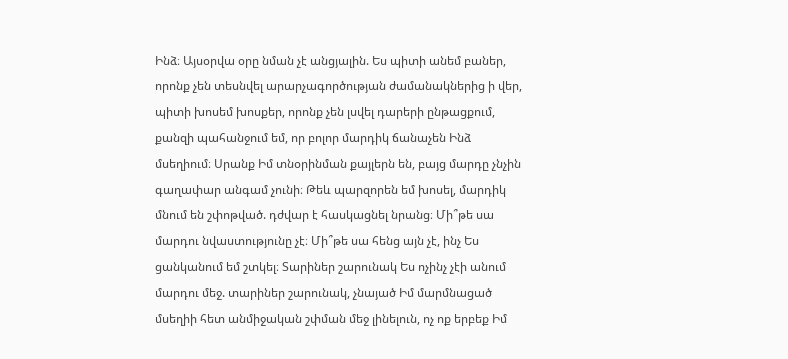Ինձ։ Այսօրվա օրը նման չէ անցյալին. Ես պիտի անեմ բաներ, որոնք չեն տեսնվել արարչագործության ժամանակներից ի վեր, պիտի խոսեմ խոսքեր, որոնք չեն լսվել դարերի ընթացքում, քանզի պահանջում եմ, որ բոլոր մարդիկ ճանաչեն Ինձ մսեղիում։ Սրանք Իմ տնօրինման քայլերն են, բայց մարդը չնչին գաղափար անգամ չունի։ Թեև պարզորեն եմ խոսել, մարդիկ մնում են շփոթված. դժվար է հասկացնել նրանց։ Մի՞թե սա մարդու նվաստությունը չէ։ Մի՞թե սա հենց այն չէ, ինչ Ես ցանկանում եմ շտկել։ Տարիներ շարունակ Ես ոչինչ չէի անում մարդու մեջ. տարիներ շարունակ, չնայած Իմ մարմնացած մսեղիի հետ անմիջական շփման մեջ լինելուն, ոչ ոք երբեք Իմ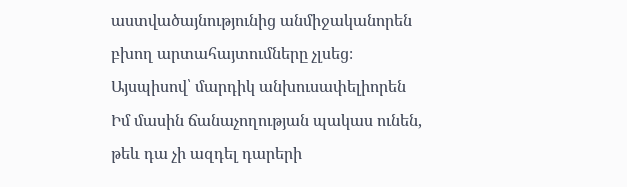աստվածայնությունից անմիջականորեն բխող արտահայտումները չլսեց։ Այսպիսով՝ մարդիկ անխուսափելիորեն Իմ մասին ճանաչողության պակաս ունեն, թեև դա չի ազդել դարերի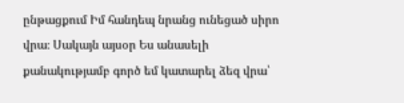ընթացքում Իմ հանդեպ նրանց ունեցած սիրո վրա։ Սակայն այսօր Ես անասելի քանակությամբ գործ եմ կատարել ձեզ վրա՝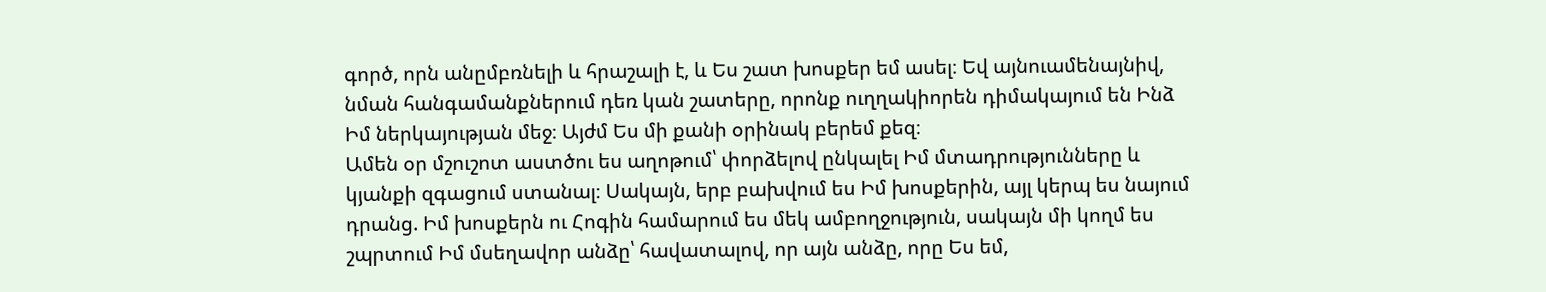գործ, որն անըմբռնելի և հրաշալի է, և Ես շատ խոսքեր եմ ասել։ Եվ այնուամենայնիվ, նման հանգամանքներում դեռ կան շատերը, որոնք ուղղակիորեն դիմակայում են Ինձ Իմ ներկայության մեջ։ Այժմ Ես մի քանի օրինակ բերեմ քեզ։
Ամեն օր մշուշոտ աստծու ես աղոթում՝ փորձելով ընկալել Իմ մտադրությունները և կյանքի զգացում ստանալ։ Սակայն, երբ բախվում ես Իմ խոսքերին, այլ կերպ ես նայում դրանց. Իմ խոսքերն ու Հոգին համարում ես մեկ ամբողջություն, սակայն մի կողմ ես շպրտում Իմ մսեղավոր անձը՝ հավատալով, որ այն անձը, որը Ես եմ,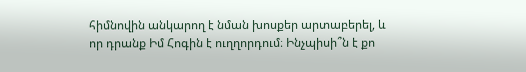հիմնովին անկարող է նման խոսքեր արտաբերել, և որ դրանք Իմ Հոգին է ուղղորդում։ Ինչպիսի՞ն է քո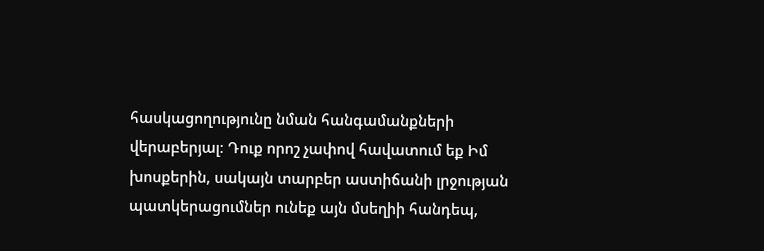հասկացողությունը նման հանգամանքների վերաբերյալ։ Դուք որոշ չափով հավատում եք Իմ խոսքերին, սակայն տարբեր աստիճանի լրջության պատկերացումներ ունեք այն մսեղիի հանդեպ,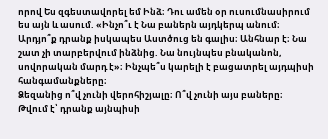որով Ես զգեստավորել եմ Ինձ։ Դու ամեն օր ուսումնասիրում ես այն և ասում. «Ինչո՞ւ է Նա բաներն այդկերպ անում։ Արդյո՞ք դրանք իսկապես Աստծուց են գալիս։ Անհնար է։ Նա շատ չի տարբերվում ինձնից. Նա նույնպես բնականոն, սովորական մարդ է»։ Ինչպե՞ս կարելի է բացատրել այդպիսի հանգամանքները։
Ձեզանից ո՞վ չունի վերոհիշյալը։ Ո՞վ չունի այս բաները։ Թվում է՝ դրանք այնպիսի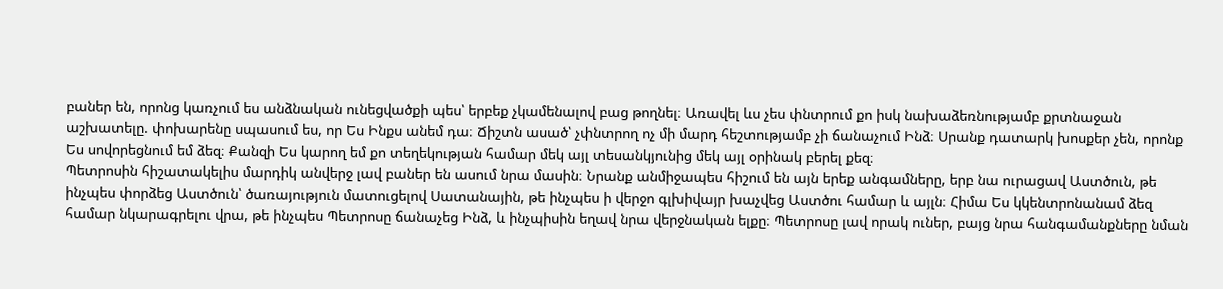բաներ են, որոնց կառչում ես անձնական ունեցվածքի պես՝ երբեք չկամենալով բաց թողնել։ Առավել ևս չես փնտրում քո իսկ նախաձեռնությամբ քրտնաջան աշխատելը. փոխարենը սպասում ես, որ Ես Ինքս անեմ դա։ Ճիշտն ասած՝ չփնտրող ոչ մի մարդ հեշտությամբ չի ճանաչում Ինձ։ Սրանք դատարկ խոսքեր չեն, որոնք Ես սովորեցնում եմ ձեզ։ Քանզի Ես կարող եմ քո տեղեկության համար մեկ այլ տեսանկյունից մեկ այլ օրինակ բերել քեզ։
Պետրոսին հիշատակելիս մարդիկ անվերջ լավ բաներ են ասում նրա մասին։ Նրանք անմիջապես հիշում են այն երեք անգամները, երբ նա ուրացավ Աստծուն, թե ինչպես փորձեց Աստծուն՝ ծառայություն մատուցելով Սատանային, թե ինչպես ի վերջո գլխիվայր խաչվեց Աստծու համար և այլն։ Հիմա Ես կկենտրոնանամ ձեզ համար նկարագրելու վրա, թե ինչպես Պետրոսը ճանաչեց Ինձ, և ինչպիսին եղավ նրա վերջնական ելքը։ Պետրոսը լավ որակ ուներ, բայց նրա հանգամանքները նման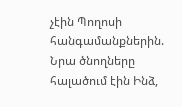չէին Պողոսի հանգամանքներին. Նրա ծնողները հալածում էին Ինձ,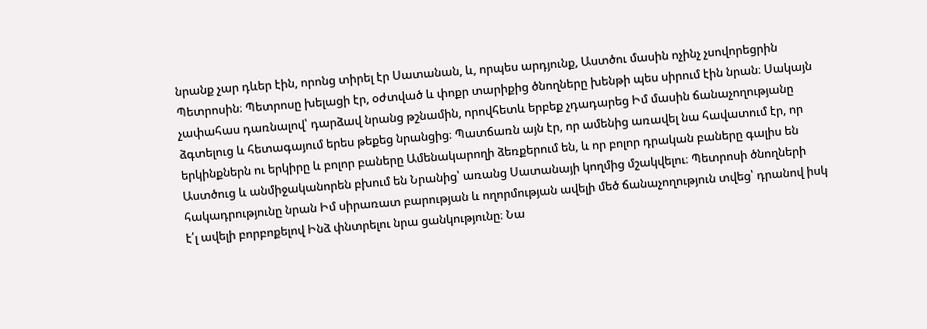նրանք չար դևեր էին, որոնց տիրել էր Սատանան, և, որպես արդյունք, Աստծու մասին ոչինչ չսովորեցրին Պետրոսին։ Պետրոսը խելացի էր, օժտված և փոքր տարիքից ծնողները խենթի պես սիրում էին նրան։ Սակայն չափահաս դառնալով՝ դարձավ նրանց թշնամին, որովհետև երբեք չդադարեց Իմ մասին ճանաչողությանը ձգտելուց և հետագայում երես թեքեց նրանցից։ Պատճառն այն էր, որ ամենից առավել նա հավատում էր, որ երկինքներն ու երկիրը և բոլոր բաները Ամենակարողի ձեռքերում են, և որ բոլոր դրական բաները գալիս են Աստծուց և անմիջականորեն բխում են Նրանից՝ առանց Սատանայի կողմից մշակվելու։ Պետրոսի ծնողների հակադրությունը նրան Իմ սիրառատ բարության և ողորմության ավելի մեծ ճանաչողություն տվեց՝ դրանով իսկ է՛լ ավելի բորբոքելով Ինձ փնտրելու նրա ցանկությունը։ Նա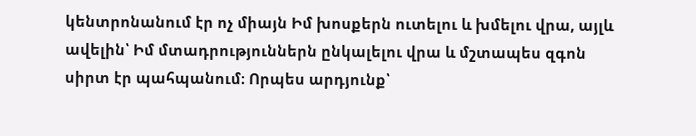կենտրոնանում էր ոչ միայն Իմ խոսքերն ուտելու և խմելու վրա, այլև ավելին՝ Իմ մտադրություններն ընկալելու վրա և մշտապես զգոն սիրտ էր պահպանում։ Որպես արդյունք՝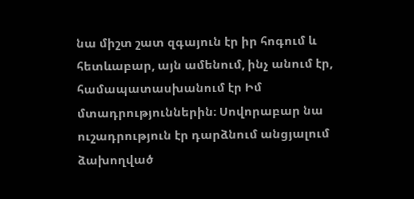նա միշտ շատ զգայուն էր իր հոգում և հետևաբար, այն ամենում, ինչ անում էր, համապատասխանում էր Իմ մտադրություններին։ Սովորաբար նա ուշադրություն էր դարձնում անցյալում ձախողված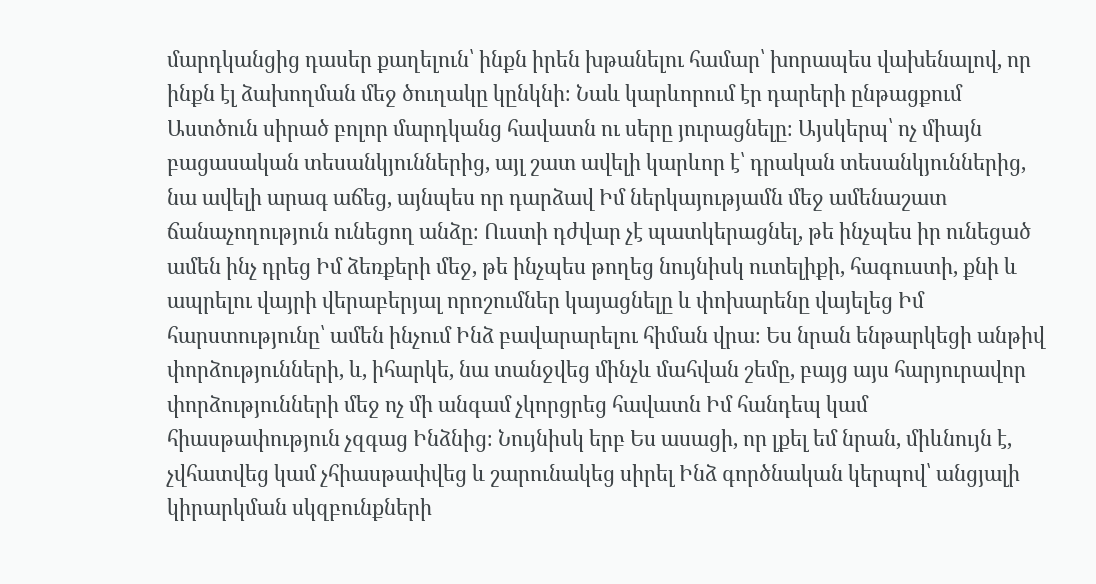մարդկանցից դասեր քաղելուն՝ ինքն իրեն խթանելու համար՝ խորապես վախենալով, որ ինքն էլ ձախողման մեջ ծուղակը կընկնի։ Նաև կարևորում էր դարերի ընթացքում Աստծուն սիրած բոլոր մարդկանց հավատն ու սերը յուրացնելը։ Այսկերպ՝ ոչ միայն բացասական տեսանկյուններից, այլ շատ ավելի կարևոր է՝ դրական տեսանկյուններից, նա ավելի արագ աճեց, այնպես որ դարձավ Իմ ներկայությամն մեջ ամենաշատ ճանաչողություն ունեցող անձը։ Ուստի դժվար չէ պատկերացնել, թե ինչպես իր ունեցած ամեն ինչ դրեց Իմ ձեռքերի մեջ, թե ինչպես թողեց նույնիսկ ուտելիքի, հագուստի, քնի և ապրելու վայրի վերաբերյալ որոշումներ կայացնելը և փոխարենը վայելեց Իմ հարստությունը՝ ամեն ինչում Ինձ բավարարելու հիման վրա։ Ես նրան ենթարկեցի անթիվ փորձությունների, և, իհարկե, նա տանջվեց մինչև մահվան շեմը, բայց այս հարյուրավոր փորձությունների մեջ ոչ մի անգամ չկորցրեց հավատն Իմ հանդեպ կամ հիասթափություն չզգաց Ինձնից։ Նույնիսկ երբ Ես ասացի, որ լքել եմ նրան, միևնույն է, չվհատվեց կամ չհիասթափվեց և շարունակեց սիրել Ինձ գործնական կերպով՝ անցյալի կիրարկման սկզբունքների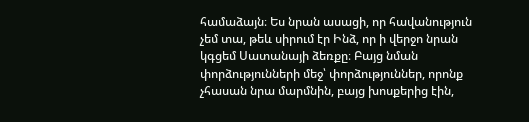համաձայն։ Ես նրան ասացի, որ հավանություն չեմ տա, թեև սիրում էր Ինձ, որ ի վերջո նրան կգցեմ Սատանայի ձեռքը։ Բայց նման փորձությունների մեջ՝ փորձություններ, որոնք չհասան նրա մարմնին, բայց խոսքերից էին,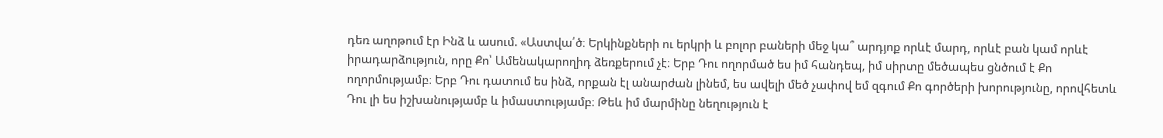դեռ աղոթում էր Ինձ և ասում. «Աստվա՛ծ։ Երկինքների ու երկրի և բոլոր բաների մեջ կա՞ արդյոք որևէ մարդ, որևէ բան կամ որևէ իրադարձություն, որը Քո՝ Ամենակարողիդ ձեռքերում չէ։ Երբ Դու ողորմած ես իմ հանդեպ, իմ սիրտը մեծապես ցնծում է Քո ողորմությամբ։ Երբ Դու դատում ես ինձ, որքան էլ անարժան լինեմ, ես ավելի մեծ չափով եմ զգում Քո գործերի խորությունը, որովհետև Դու լի ես իշխանությամբ և իմաստությամբ։ Թեև իմ մարմինը նեղություն է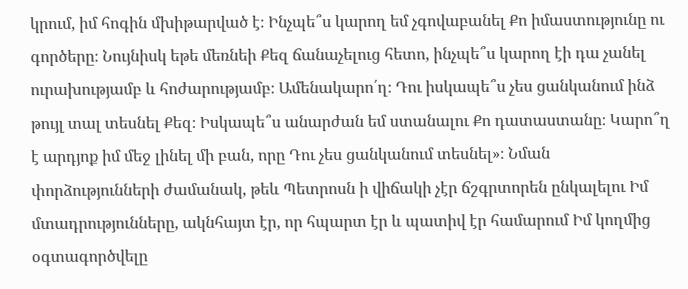կրում, իմ հոգին մխիթարված է։ Ինչպե՞ս կարող եմ չգովաբանել Քո իմաստությունը ու գործերը։ Նույնիսկ եթե մեռնեի Քեզ ճանաչելուց հետո, ինչպե՞ս կարող էի դա չանել ուրախությամբ և հոժարությամբ։ Ամենակարո՛ղ։ Դու իսկապե՞ս չես ցանկանում ինձ թույլ տալ տեսնել Քեզ։ Իսկապե՞ս անարժան եմ ստանալու Քո դատաստանը։ Կարո՞ղ է արդյոք իմ մեջ լինել մի բան, որը Դու չես ցանկանում տեսնել»։ Նման փորձությունների ժամանակ, թեև Պետրոսն ի վիճակի չէր ճշգրտորեն ընկալելու Իմ մտադրությունները, ակնհայտ էր, որ հպարտ էր և պատիվ էր համարում Իմ կողմից օգտագործվելը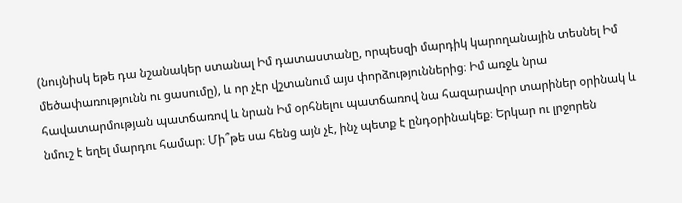(նույնիսկ եթե դա նշանակեր ստանալ Իմ դատաստանը, որպեսզի մարդիկ կարողանային տեսնել Իմ մեծափառությունն ու ցասումը), և որ չէր վշտանում այս փորձություններից։ Իմ առջև նրա հավատարմության պատճառով և նրան Իմ օրհնելու պատճառով նա հազարավոր տարիներ օրինակ և նմուշ է եղել մարդու համար։ Մի՞թե սա հենց այն չէ, ինչ պետք է ընդօրինակեք։ Երկար ու լրջորեն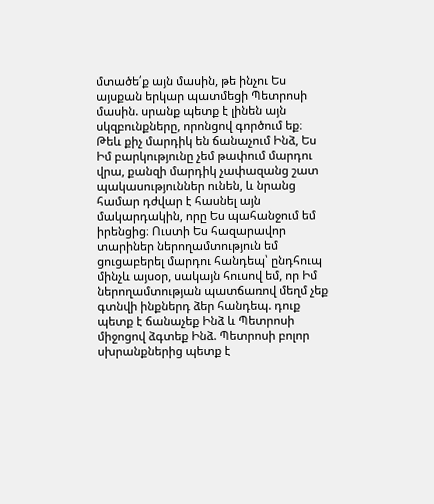մտածե՛ք այն մասին, թե ինչու Ես այսքան երկար պատմեցի Պետրոսի մասին. սրանք պետք է լինեն այն սկզբունքները, որոնցով գործում եք։
Թեև քիչ մարդիկ են ճանաչում Ինձ, Ես Իմ բարկությունը չեմ թափում մարդու վրա, քանզի մարդիկ չափազանց շատ պակասություններ ունեն, և նրանց համար դժվար է հասնել այն մակարդակին, որը Ես պահանջում եմ իրենցից։ Ուստի Ես հազարավոր տարիներ ներողամտություն եմ ցուցաբերել մարդու հանդեպ՝ ընդհուպ մինչև այսօր, սակայն հուսով եմ, որ Իմ ներողամտության պատճառով մեղմ չեք գտնվի ինքներդ ձեր հանդեպ. դուք պետք է ճանաչեք Ինձ և Պետրոսի միջոցով ձգտեք Ինձ. Պետրոսի բոլոր սխրանքներից պետք է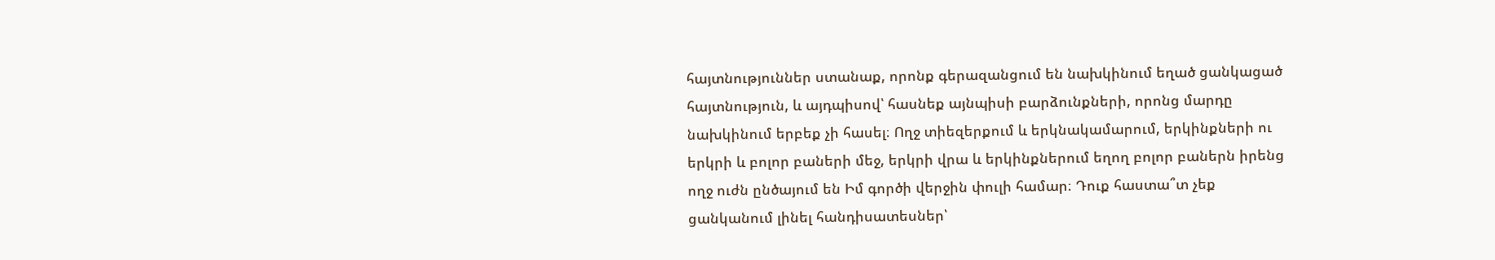հայտնություններ ստանաք, որոնք գերազանցում են նախկինում եղած ցանկացած հայտնություն, և այդպիսով՝ հասնեք այնպիսի բարձունքների, որոնց մարդը նախկինում երբեք չի հասել։ Ողջ տիեզերքում և երկնակամարում, երկինքների ու երկրի և բոլոր բաների մեջ, երկրի վրա և երկինքներում եղող բոլոր բաներն իրենց ողջ ուժն ընծայում են Իմ գործի վերջին փուլի համար։ Դուք հաստա՞տ չեք ցանկանում լինել հանդիսատեսներ՝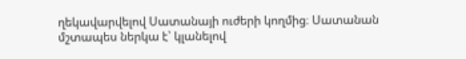ղեկավարվելով Սատանայի ուժերի կողմից։ Սատանան մշտապես ներկա է՝ կլանելով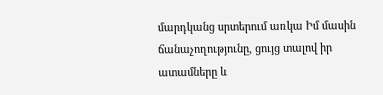մարդկանց սրտերում առկա Իմ մասին ճանաչողությունը, ցույց տալով իր ատամները և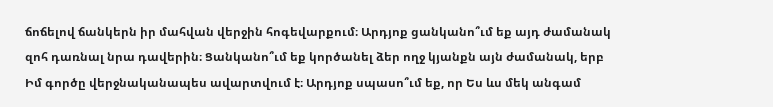ճոճելով ճանկերն իր մահվան վերջին հոգեվարքում։ Արդյոք ցանկանո՞ւմ եք այդ ժամանակ զոհ դառնալ նրա դավերին։ Ցանկանո՞ւմ եք կործանել ձեր ողջ կյանքն այն ժամանակ, երբ Իմ գործը վերջնականապես ավարտվում է։ Արդյոք սպասո՞ւմ եք, որ Ես ևս մեկ անգամ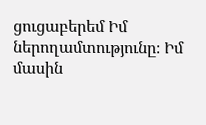ցուցաբերեմ Իմ ներողամտությունը։ Իմ մասին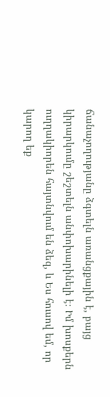ճանաչողությանը ձգտելն առանցքային է, բայց կիրարկումը շեշտելն անփոխարինելի է։ Իմ խոսքերն ուղղակիորեն հայտնվում են ձեզ, և Ես հուսով եմ, որ կարող եք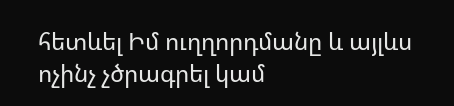հետևել Իմ ուղղորդմանը և այլևս ոչինչ չծրագրել կամ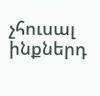չհուսալ ինքներդ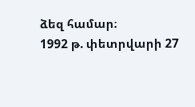ձեզ համար։
1992 թ. փետրվարի 27